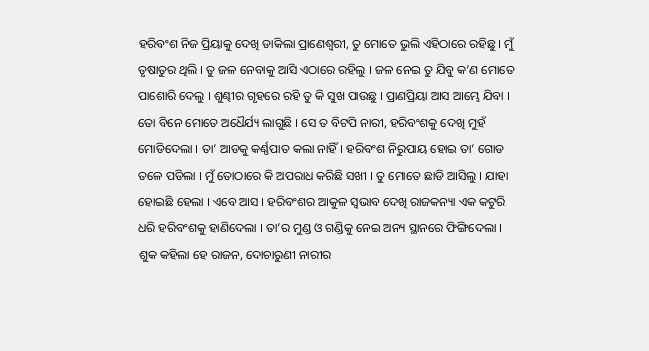ହରିବଂଶ ନିଜ ପ୍ରିୟାକୁ ଦେଖି ଡାକିଲା ପ୍ରାଣେଶ୍ୱରୀ, ତୁ ମୋତେ ଭୁଲି ଏହିଠାରେ ରହିଛୁ । ମୁଁ ତୃଷାତୁର ଥିଲି । ତୁ ଜଳ ନେବାକୁ ଆସି ଏଠାରେ ରହିଲୁ । ଜଳ ନେଇ ତୁ ଯିବୁ କ’ଣ ମୋତେ ପାଶୋରି ଦେଲୁ । ଶୁଣ୍ଢୀର ଗୃହରେ ରହି ତୁ କି ସୁଖ ପାଉଛୁ । ପ୍ରାଣପ୍ରିୟା ଆସ ଆମ୍ଭେ ଯିବା । ତୋ ବିନେ ମୋତେ ଅଧୈର୍ଯ୍ୟ ଲାଗୁଛି । ସେ ତ ବିଟପି ନାରୀ, ହରିବଂଶକୁ ଦେଖି ମୁହଁ ମୋଡିଦେଲା । ତା’ ଆଡକୁ କର୍ଣ୍ଣପାତ କଲା ନାହିଁ । ହରିବଂଶ ନିରୁପାୟ ହୋଇ ତା’ ଗୋଡ ତଳେ ପଡିଲା । ମୁଁ ତୋଠାରେ କି ଅପରାଧ କରିଛି ସଖୀ । ତୁ ମୋତେ ଛାଡି ଆସିଲୁ । ଯାହା ହୋଇଛି ହେଲା । ଏବେ ଆସ । ହରିବଂଶର ଆକୁଳ ସ୍ୱଭାବ ଦେଖି ରାଜକନ୍ୟା ଏକ କଟୁରି ଧରି ହରିବଂଶକୁ ହାଣିଦେଲା । ତା’ର ମୁଣ୍ଡ ଓ ଗଣ୍ଡିକୁ ନେଇ ଅନ୍ୟ ସ୍ଥାନରେ ଫିଙ୍ଗିଦେଲା । ଶୁକ କହିଲା ହେ ରାଜନ, ଦୋଚାରୁଣୀ ନାରୀର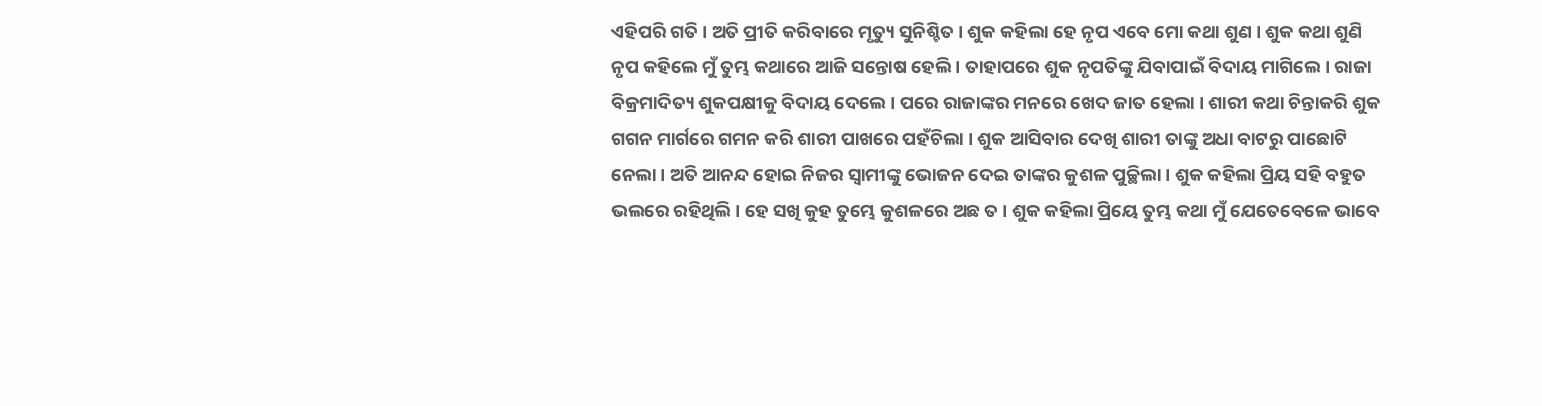ଏହିପରି ଗତି । ଅତି ପ୍ରୀତି କରିବାରେ ମୃତ୍ୟୁ ସୁନିଶ୍ଚିତ । ଶୁକ କହିଲା ହେ ନୃପ ଏବେ ମୋ କଥା ଶୁଣ । ଶୁକ କଥା ଶୁଣି ନୃପ କହିଲେ ମୁଁ ତୁମ୍ଭ କଥାରେ ଆଜି ସନ୍ତୋଷ ହେଲି । ତାହାପରେ ଶୁକ ନୃପତିଙ୍କୁ ଯିବାପାଇଁ ବିଦାୟ ମାଗିଲେ । ରାଜା ବିକ୍ରମାଦିତ୍ୟ ଶୁକପକ୍ଷୀକୁ ବିଦାୟ ଦେଲେ । ପରେ ରାଜାଙ୍କର ମନରେ ଖେଦ ଜାତ ହେଲା । ଶାରୀ କଥା ଚିନ୍ତାକରି ଶୁକ ଗଗନ ମାର୍ଗରେ ଗମନ କରି ଶାରୀ ପାଖରେ ପହଁଚିଲା । ଶୁକ ଆସିବାର ଦେଖି ଶାରୀ ତାଙ୍କୁ ଅଧା ବାଟରୁ ପାଛୋଟି ନେଲା । ଅତି ଆନନ୍ଦ ହୋଇ ନିଜର ସ୍ୱାମୀଙ୍କୁ ଭୋଜନ ଦେଇ ତାଙ୍କର କୁଶଳ ପୁଚ୍ଛିଲା । ଶୁକ କହିଲା ପ୍ରିୟ ସହି ବହୁତ ଭଲରେ ରହିଥିଲି । ହେ ସଖି କୁହ ତୁମ୍ଭେ କୁଶଳରେ ଅଛ ତ । ଶୁକ କହିଲା ପ୍ରିୟେ ତୁମ୍ଭ କଥା ମୁଁ ଯେତେବେଳେ ଭାବେ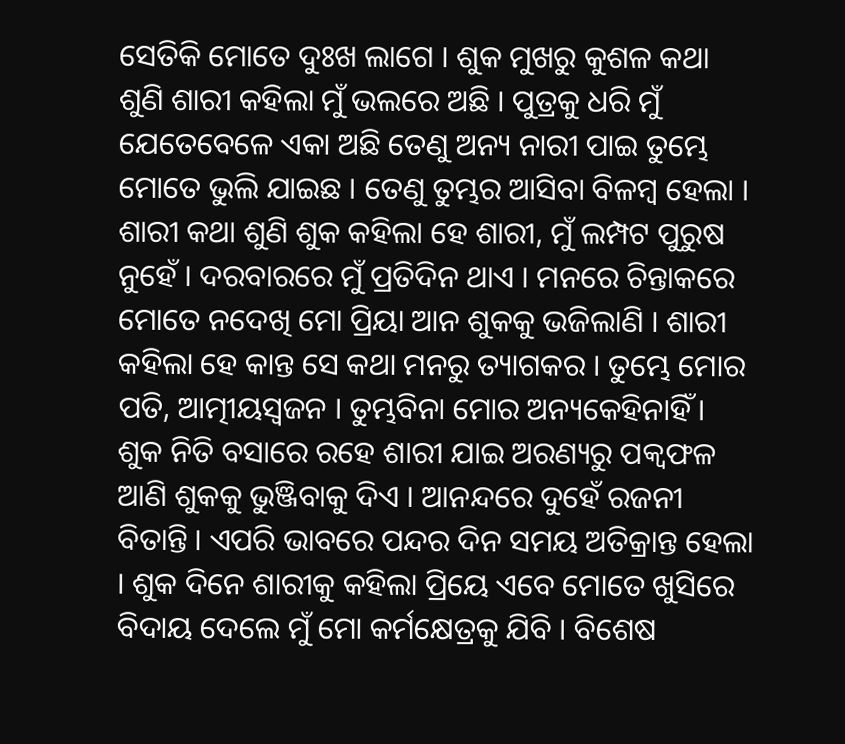ସେତିକି ମୋତେ ଦୁଃଖ ଲାଗେ । ଶୁକ ମୁଖରୁ କୁଶଳ କଥା ଶୁଣି ଶାରୀ କହିଲା ମୁଁ ଭଲରେ ଅଛି । ପୁତ୍ରକୁ ଧରି ମୁଁ ଯେତେବେଳେ ଏକା ଅଛି ତେଣୁ ଅନ୍ୟ ନାରୀ ପାଇ ତୁମ୍ଭେ ମୋତେ ଭୁଲି ଯାଇଛ । ତେଣୁ ତୁମ୍ଭର ଆସିବା ବିଳମ୍ବ ହେଲା । ଶାରୀ କଥା ଶୁଣି ଶୁକ କହିଲା ହେ ଶାରୀ, ମୁଁ ଲମ୍ପଟ ପୁରୁଷ ନୁହେଁ । ଦରବାରରେ ମୁଁ ପ୍ରତିଦିନ ଥାଏ । ମନରେ ଚିନ୍ତାକରେ ମୋତେ ନଦେଖି ମୋ ପ୍ରିୟା ଆନ ଶୁକକୁ ଭଜିଲାଣି । ଶାରୀ କହିଲା ହେ କାନ୍ତ ସେ କଥା ମନରୁ ତ୍ୟାଗକର । ତୁମ୍ଭେ ମୋର ପତି, ଆତ୍ମୀୟସ୍ୱଜନ । ତୁମ୍ଭବିନା ମୋର ଅନ୍ୟକେହିନାହିଁ । ଶୁକ ନିତି ବସାରେ ରହେ ଶାରୀ ଯାଇ ଅରଣ୍ୟରୁ ପକ୍ୱଫଳ ଆଣି ଶୁକକୁ ଭୁଞ୍ଜିବାକୁ ଦିଏ । ଆନନ୍ଦରେ ଦୁହେଁ ରଜନୀ ବିତାନ୍ତି । ଏପରି ଭାବରେ ପନ୍ଦର ଦିନ ସମୟ ଅତିକ୍ରାନ୍ତ ହେଲା । ଶୁକ ଦିନେ ଶାରୀକୁ କହିଲା ପ୍ରିୟେ ଏବେ ମୋତେ ଖୁସିରେ ବିଦାୟ ଦେଲେ ମୁଁ ମୋ କର୍ମକ୍ଷେତ୍ରକୁ ଯିବି । ବିଶେଷ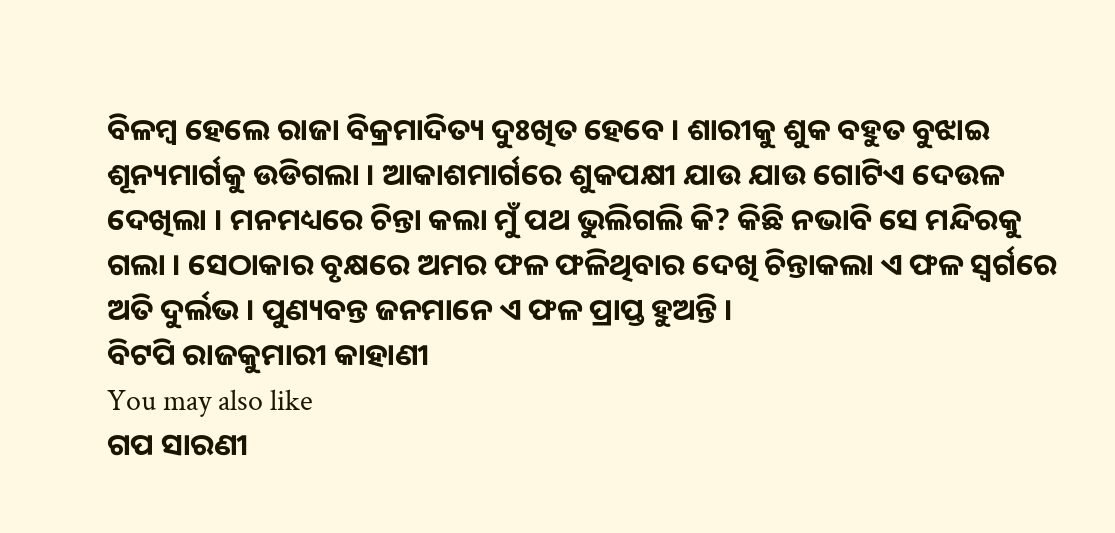ବିଳମ୍ବ ହେଲେ ରାଜା ବିକ୍ରମାଦିତ୍ୟ ଦୁଃଖିତ ହେବେ । ଶାରୀକୁ ଶୁକ ବହୁତ ବୁଝାଇ ଶୂନ୍ୟମାର୍ଗକୁ ଉଡିଗଲା । ଆକାଶମାର୍ଗରେ ଶୁକପକ୍ଷୀ ଯାଉ ଯାଉ ଗୋଟିଏ ଦେଉଳ ଦେଖିଲା । ମନମଧ୍ୟରେ ଚିନ୍ତା କଲା ମୁଁ ପଥ ଭୁଲିଗଲି କି? କିଛି ନଭାବି ସେ ମନ୍ଦିରକୁ ଗଲା । ସେଠାକାର ବୃକ୍ଷରେ ଅମର ଫଳ ଫଳିଥିବାର ଦେଖି ଚିନ୍ତାକଲା ଏ ଫଳ ସ୍ୱର୍ଗରେ ଅତି ଦୁର୍ଲଭ । ପୁଣ୍ୟବନ୍ତ ଜନମାନେ ଏ ଫଳ ପ୍ରାପ୍ତ ହୁଅନ୍ତି ।
ବିଟପି ରାଜକୁମାରୀ କାହାଣୀ
You may also like
ଗପ ସାରଣୀ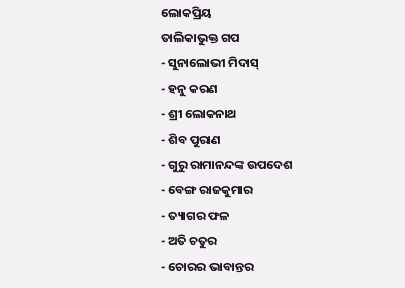ଲୋକପ୍ରିୟ
ତାଲିକାଭୁକ୍ତ ଗପ
- ସୁନାଲୋଭୀ ମିଦାସ୍
- ହନୁ କରଣ
- ଶ୍ରୀ ଲୋକନାଥ
- ଶିବ ପୁରାଣ
- ଗୁରୁ ରାମାନନ୍ଦଙ୍କ ଉପଦେଶ
- ବେଙ୍ଗ ରାଜକୁମାର
- ତ୍ୟାଗର ଫଳ
- ଅତି ଚତୁର
- ଚୋରର ଭାବାନ୍ତର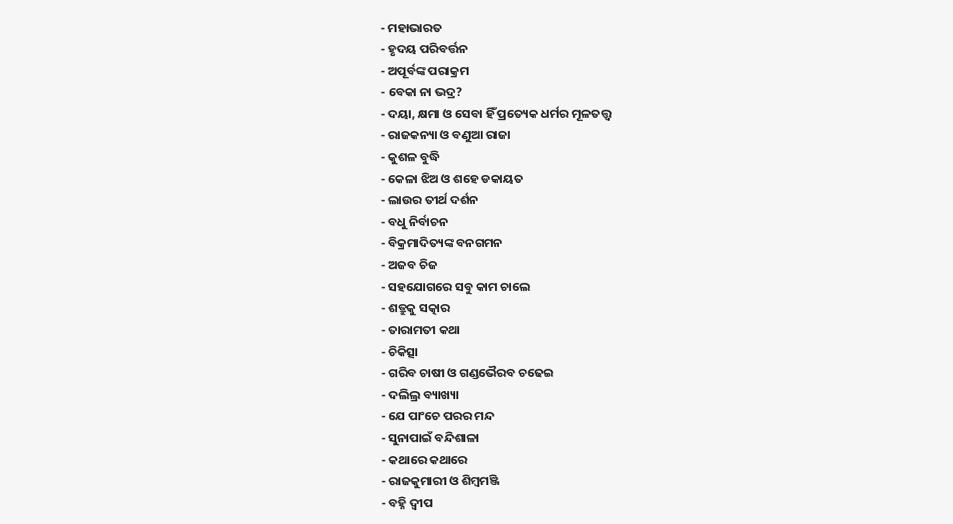- ମହାଭାରତ
- ହୃଦୟ ପରିବର୍ତ୍ତନ
- ଅପୂର୍ବଙ୍କ ପରାକ୍ରମ
- ବେକା ନା ଭଦ୍ର?
- ଦୟା, କ୍ଷମା ଓ ସେବା ହିଁ ପ୍ରତ୍ୟେକ ଧର୍ମର ମୂଳତତ୍ତ୍ୱ
- ରାଜକନ୍ୟା ଓ ବଣୁଆ ରାଜା
- କୁଶଳ ବୁଦ୍ଧି
- କେଳା ଝିଅ ଓ ଶହେ ଡକାୟତ
- ଲାଉର ତୀର୍ଥ ଦର୍ଶନ
- ବଧୁ ନିର୍ବାଚନ
- ବିକ୍ରମାଦିତ୍ୟଙ୍କ ବନଗମନ
- ଅଜବ ଚିଜ
- ସହଯୋଗରେ ସବୁ କାମ ଚାଲେ
- ଶତ୍ରୁକୁ ସତ୍କାର
- ତାରାମତୀ କଥା
- ଚିକିତ୍ସା
- ଗରିବ ଚାଷୀ ଓ ଗଣ୍ଡଭୈରବ ଚଢେଇ
- ଦଲିଲ୍ର ବ୍ୟାଖ୍ୟା
- ଯେ ପାଂଚେ ପରର ମନ୍ଦ
- ସୁନାପାଇଁ ବନ୍ଦିଶାଳା
- କଥାରେ କଥାରେ
- ରାଜକୁମାରୀ ଓ ଶିମ୍ବମଞ୍ଜି
- ବହ୍ନି ଦ୍ୱୀପ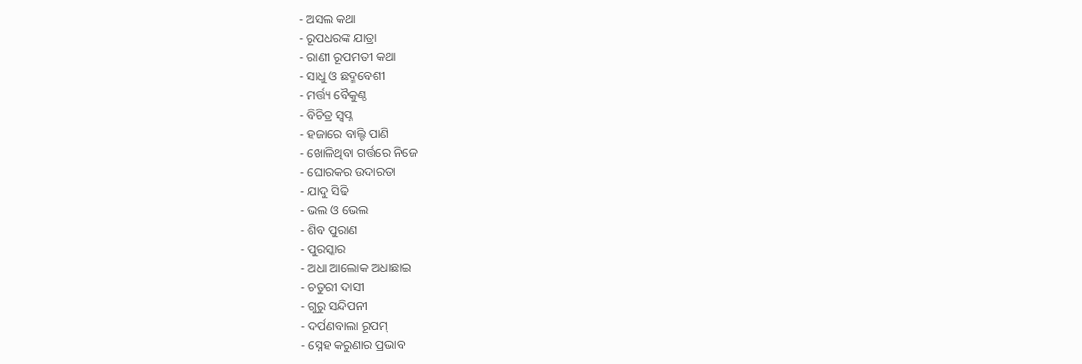- ଅସଲ କଥା
- ରୂପଧରଙ୍କ ଯାତ୍ରା
- ରାଣୀ ରୂପମତୀ କଥା
- ସାଧୁ ଓ ଛଦ୍ମବେଶୀ
- ମର୍ତ୍ତ୍ୟ ବୈକୁଣ୍ଠ
- ବିଚିତ୍ର ସ୍ୱପ୍ନ
- ହଜାରେ ବାଲ୍ଟି ପାଣି
- ଖୋଳିଥିବା ଗର୍ତ୍ତରେ ନିଜେ
- ଘୋରକର ଉଦାରତା
- ଯାଦୁ ସିଢି
- ଭଲ ଓ ଭେଲ
- ଶିବ ପୁରାଣ
- ପୁରସ୍କାର
- ଅଧା ଆଲୋକ ଅଧାଛାଇ
- ଚତୁରୀ ଦାସୀ
- ଗୁରୁ ସନ୍ଦିପନୀ
- ଦର୍ପଣବାଲା ରୂପମ୍
- ସ୍ନେହ କରୁଣାର ପ୍ରଭାବ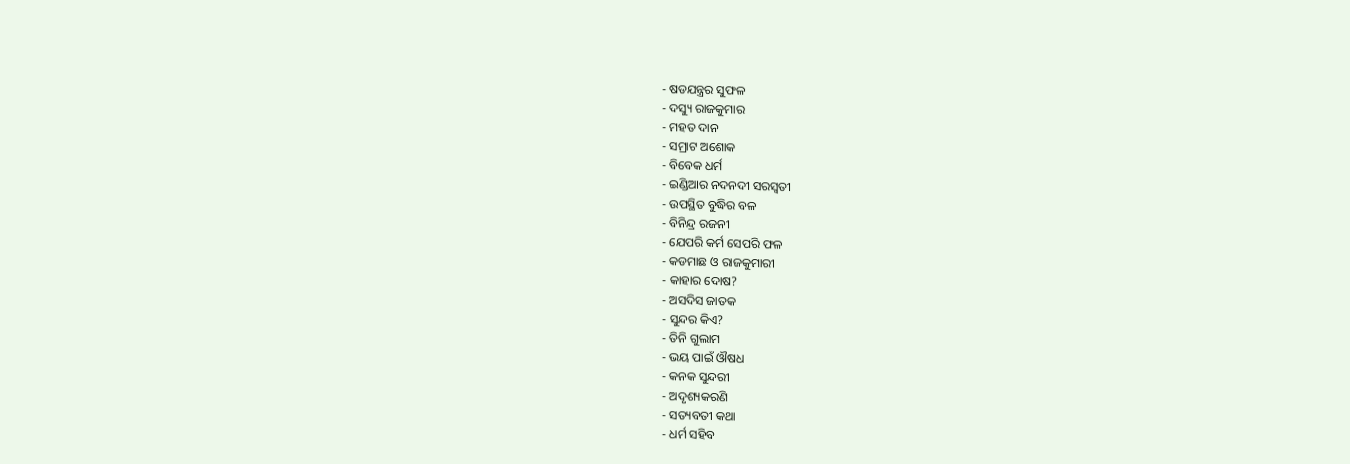- ଷଡଯନ୍ତ୍ରର ସୁଫଳ
- ଦସ୍ୟୁ ରାଜକୁମାର
- ମହତ ଦାନ
- ସମ୍ରାଟ ଅଶୋକ
- ବିବେକ ଧର୍ମ
- ଇଣ୍ଡିଆର ନଦନଦୀ ସରସ୍ୱତୀ
- ଉପସ୍ଥିତ ବୁଦ୍ଧିର ବଳ
- ବିନିନ୍ଦ୍ର ରଜନୀ
- ଯେପରି କର୍ମ ସେପରି ଫଳ
- କଡମାଛ ଓ ରାଜକୁମାରୀ
- କାହାର ଦୋଷ?
- ଅସଦିସ ଜାତକ
- ସୁନ୍ଦର କିଏ?
- ତିନି ଗୁଲାମ
- ଭୟ ପାଇଁ ଔଷଧ
- କନକ ସୁନ୍ଦରୀ
- ଅଦୃଶ୍ୟକରଣି
- ସତ୍ୟବତୀ କଥା
- ଧର୍ମ ସହିବ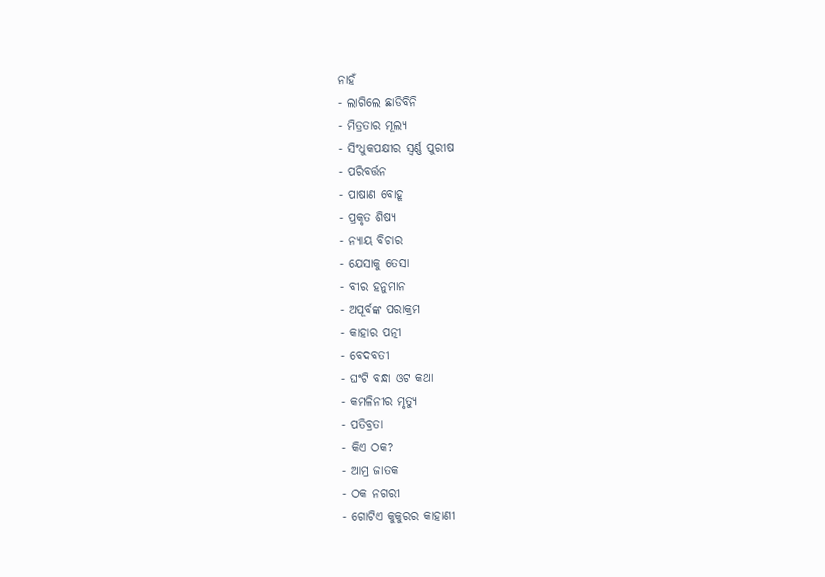ନାହଁ
- ଲାଗିଲେ ଛାଡିବିନି
- ମିତ୍ରତାର ମୂଲ୍ୟ
- ସିଂଧୁକପକ୍ଷୀର ସ୍ୱର୍ଣ୍ଣ ପୁରୀଷ
- ପରିବର୍ତ୍ତନ
- ପାଷାଣ ବୋହୂ
- ପ୍ରକୃତ ଶିଷ୍ୟ
- ନ୍ୟାୟ ବିଚାର
- ଯେସାକୁ ତେସା
- ବୀର ହନୁମାନ
- ଅପୂର୍ବଙ୍କ ପରାକ୍ରମ
- କାହାର ପତ୍ନୀ
- ବେଦବତୀ
- ଘଂଟି ବନ୍ଧା ଓଟ କଥା
- କମଳିନୀର ମୃତ୍ୟୁ
- ପତିବ୍ରତା
- କିଏ ଠକ?
- ଆମ୍ର ଜାତକ
- ଠକ ନଗରୀ
- ଗୋଟିଏ କୁକୁରର କାହାଣୀ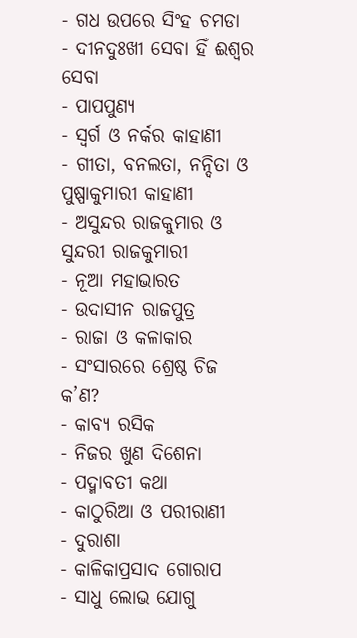- ଗଧ ଉପରେ ସିଂହ ଚମଡା
- ଦୀନଦୁଃଖୀ ସେବା ହିଁ ଈଶ୍ୱର ସେବା
- ପାପପୁଣ୍ୟ
- ସ୍ୱର୍ଗ ଓ ନର୍କର କାହାଣୀ
- ଗୀତା, ବନଲତା, ନନ୍ଦିତା ଓ ପୁଷ୍ପାକୁମାରୀ କାହାଣୀ
- ଅସୁନ୍ଦର ରାଜକୁମାର ଓ ସୁନ୍ଦରୀ ରାଜକୁମାରୀ
- ନୂଆ ମହାଭାରତ
- ଉଦାସୀନ ରାଜପୁତ୍ର
- ରାଜା ଓ କଳାକାର
- ସଂସାରରେ ଶ୍ରେଷ୍ଠ ଚିଜ କ’ଣ?
- କାବ୍ୟ ରସିକ
- ନିଜର ଖୁଣ ଦିଶେନା
- ପଦ୍ମାବତୀ କଥା
- କାଠୁରିଆ ଓ ପରୀରାଣୀ
- ଦୁରାଶା
- କାଳିକାପ୍ରସାଦ ଗୋରାପ
- ସାଧୁ ଲୋଭ ଯୋଗୁ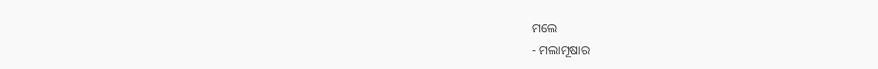ମଲେ
- ମଲାମୂଷାର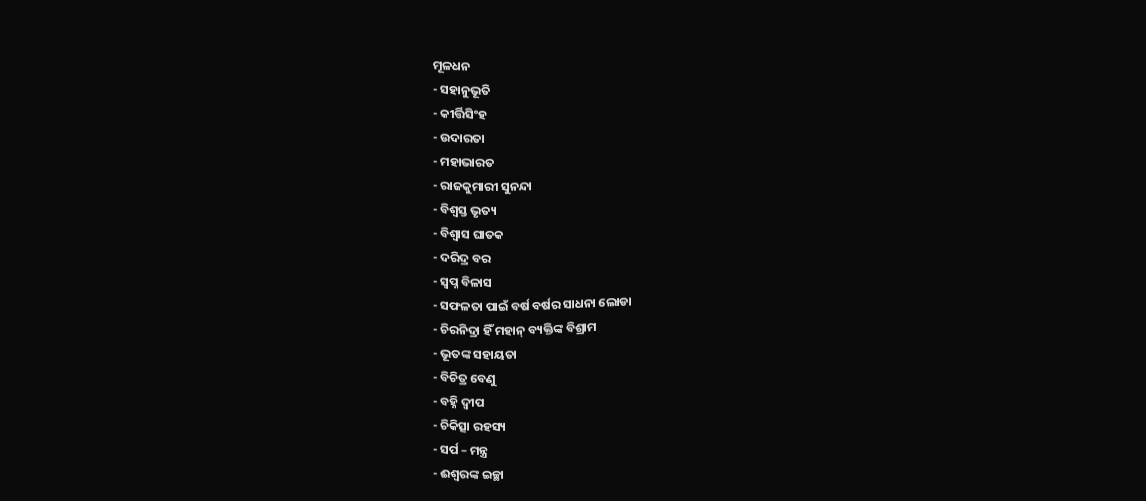ମୂଳଧନ
- ସହାନୁଭୂତି
- କୀର୍ତ୍ତିସିଂହ
- ଉଦାରତା
- ମହାଭାରତ
- ରାଜକୁମାରୀ ସୁନନ୍ଦା
- ବିଶ୍ୱସ୍ତ ଭୃତ୍ୟ
- ବିଶ୍ୱାସ ଘାତକ
- ଦରିଦ୍ର ବର
- ସ୍ୱପ୍ନ ବିଳାସ
- ସଫଳତା ପାଇଁ ବର୍ଷ ବର୍ଷର ସାଧନା ଲୋଡା
- ଚିରନିଦ୍ରା ହିଁ ମହାନ୍ ବ୍ୟକ୍ତିଙ୍କ ବିଶ୍ରାମ
- ଭୂତଙ୍କ ସହାୟତା
- ବିଚିତ୍ର ବେଣୁ
- ବହ୍ନି ଦ୍ୱୀପ
- ଚିକିତ୍ସା ରହସ୍ୟ
- ସର୍ପ – ମନ୍ତ୍ର
- ଈଶ୍ୱରଙ୍କ ଇଚ୍ଛା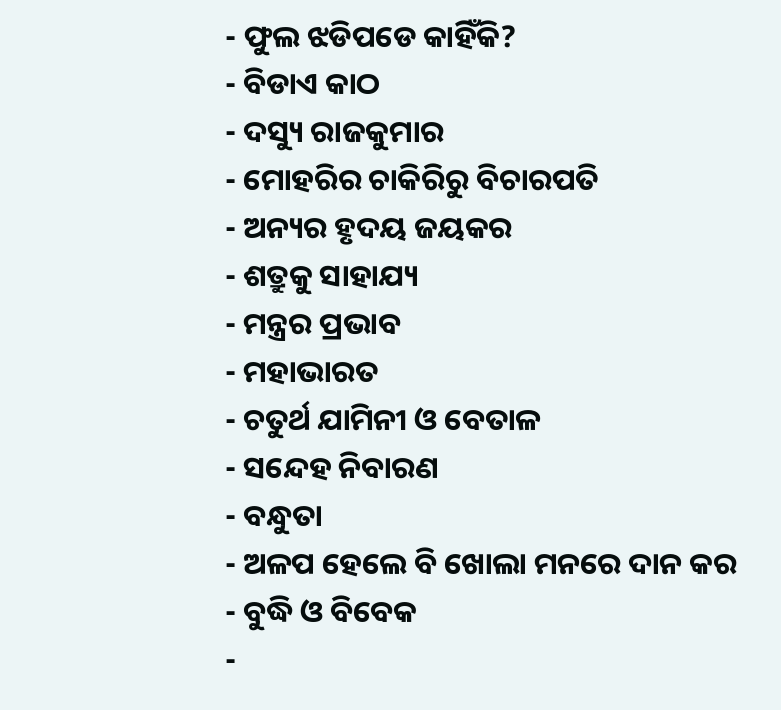- ଫୁଲ ଝଡିପଡେ କାହିଁକି?
- ବିଡାଏ କାଠ
- ଦସ୍ୟୁ ରାଜକୁମାର
- ମୋହରିର ଚାକିରିରୁ ବିଚାରପତି
- ଅନ୍ୟର ହୃଦୟ ଜୟକର
- ଶତ୍ରୁକୁ ସାହାଯ୍ୟ
- ମନ୍ତ୍ରର ପ୍ରଭାବ
- ମହାଭାରତ
- ଚତୁର୍ଥ ଯାମିନୀ ଓ ବେତାଳ
- ସନ୍ଦେହ ନିବାରଣ
- ବନ୍ଧୁତା
- ଅଳପ ହେଲେ ବି ଖୋଲା ମନରେ ଦାନ କର
- ବୁଦ୍ଧି ଓ ବିବେକ
-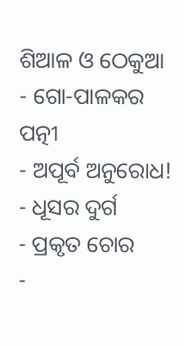ଶିଆଳ ଓ ଠେକୁଆ
- ଗୋ-ପାଳକର ପତ୍ନୀ
- ଅପୂର୍ବ ଅନୁରୋଧ!
- ଧୂସର ଦୁର୍ଗ
- ପ୍ରକୃତ ଚୋର
-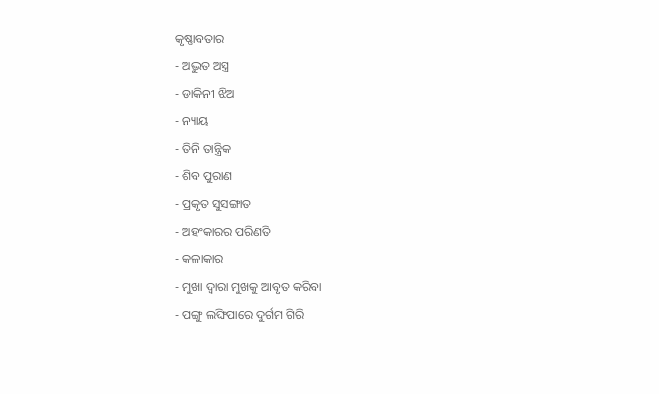କୃଷ୍ଣାବତାର
- ଅଦ୍ଭୁତ ଅସ୍ତ୍ର
- ଡାକିନୀ ଝିଅ
- ନ୍ୟାୟ
- ତିନି ତାନ୍ତ୍ରିକ
- ଶିବ ପୁରାଣ
- ପ୍ରକୃତ ସୁସଙ୍ଗାତ
- ଅହଂକାରର ପରିଣତି
- କଳାକାର
- ମୁଖା ଦ୍ୱାରା ମୁଖକୁ ଆବୃତ କରିବା
- ପଙ୍ଗୁ ଲଙ୍ଘିପାରେ ଦୁର୍ଗମ ଗିରି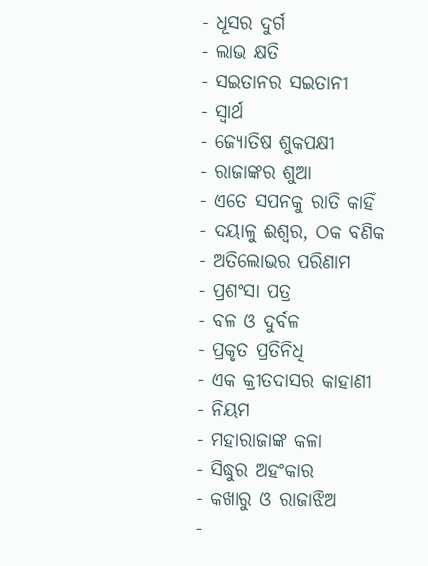- ଧୂସର ଦୁର୍ଗ
- ଲାଭ କ୍ଷତି
- ସଇତାନର ସଇତାନୀ
- ସ୍ୱାର୍ଥ
- ଜ୍ୟୋତିଷ ଶୁକପକ୍ଷୀ
- ରାଜାଙ୍କର ଶୁଆ
- ଏତେ ସପନକୁ ରାତି କାହିଁ
- ଦୟାଳୁ ଈଶ୍ୱର, ଠକ ବଣିକ
- ଅତିଲୋଭର ପରିଣାମ
- ପ୍ରଶଂସା ପତ୍ର
- ବଳ ଓ ଦୁର୍ବଳ
- ପ୍ରକୃତ ପ୍ରତିନିଧି
- ଏକ କ୍ରୀତଦାସର କାହାଣୀ
- ନିୟମ
- ମହାରାଜାଙ୍କ କଳା
- ସିଦ୍ଧୁର ଅହଂକାର
- କଖାରୁ ଓ ରାଜାଝିଅ
-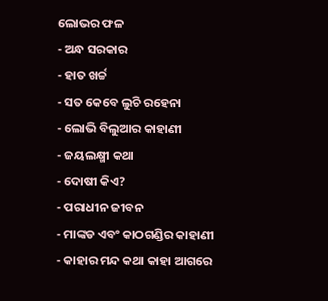ଲୋଭର ଫଳ
- ଅନ୍ଧ ସରକାର
- ହାତ ଖର୍ଚ୍ଚ
- ସତ କେବେ ଲୁଚି ରହେନା
- ଲୋଭି ବିଲୁଆର କାହାଣୀ
- ଜୟଲକ୍ଷ୍ମୀ କଥା
- ଦୋଷୀ କିଏ?
- ପରାଧୀନ ଜୀବନ
- ମାଙ୍କଡ ଏବଂ କାଠଗଣ୍ଡିର କାହାଣୀ
- କାହାର ମନ୍ଦ କଥା କାହା ଆଗରେ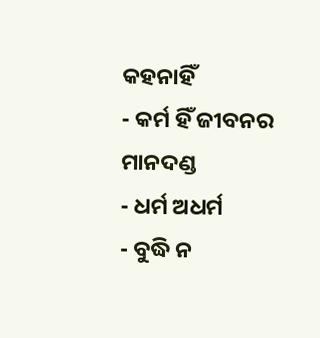କହନାହିଁ
- କର୍ମ ହିଁ ଜୀବନର ମାନଦଣ୍ଡ
- ଧର୍ମ ଅଧର୍ମ
- ବୁଦ୍ଧି ନ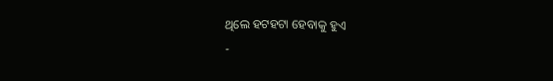ଥିଲେ ହଟହଟା ହେବାକୁ ହୁଏ
-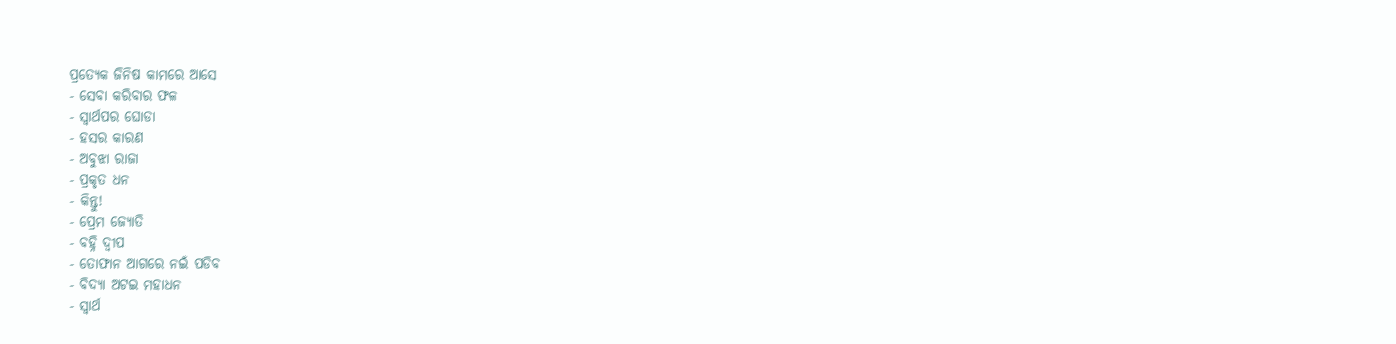ପ୍ରତ୍ୟେକ ଜିନିଷ କାମରେ ଆସେ
- ସେବା କରିବାର ଫଳ
- ସ୍ୱାର୍ଥପର ଘୋଡା
- ହସର କାରଣ
- ଅବୁଝା ରାଜା
- ପ୍ରକୃତ ଧନ
- କିନ୍ତୁ!
- ପ୍ରେମ ଜ୍ୟୋତି
- ବହ୍ନି ଦ୍ୱୀପ
- ତୋଫାନ ଆଗରେ ନଇଁ ପଡିବ
- ବିଦ୍ୟା ଅଟଇ ମହାଧନ
- ସ୍ୱାର୍ଥ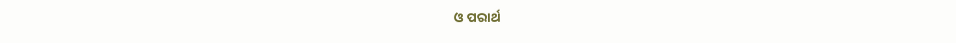ଓ ପରାର୍ଥ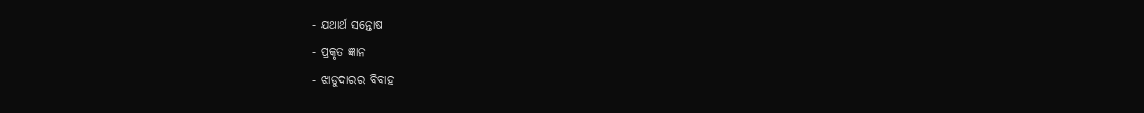- ଯଥାର୍ଥ ସନ୍ତୋଷ
- ପ୍ରକୃତ ଜ୍ଞାନ
- ଝାଡୁଦାରର ବିବାହ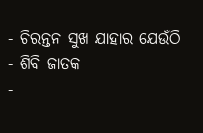- ଚିରନ୍ତନ ସୁଖ ଯାହାର ଯେଉଁଠି
- ଶିବି ଜାତକ
-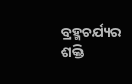ବ୍ରହ୍ମଚର୍ଯ୍ୟର ଶକ୍ତି